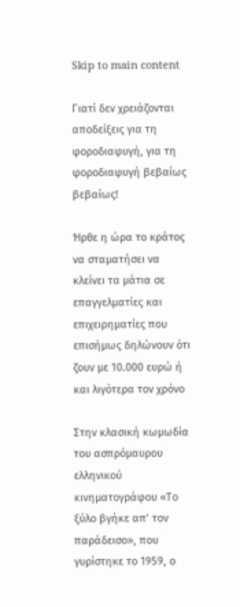Skip to main content

Γιατί δεν χρειάζονται αποδείξεις για τη φοροδιαφυγή, για τη φοροδιαφυγή βεβαίως βεβαίως!

Ήρθε η ώρα το κράτος να σταματήσει να κλείνει τα μάτια σε επαγγελματίες και επιχειρηματίες που επισήμως δηλώνουν ότι ζουν με 10.000 ευρώ ή και λιγότερα τον χρόνο

Στην κλασική κωμωδία του ασπρόμαυρου ελληνικού κινηματογράφου «Το ξύλο βγήκε απ’ τον παράδεισο», που γυρίστηκε το 1959, ο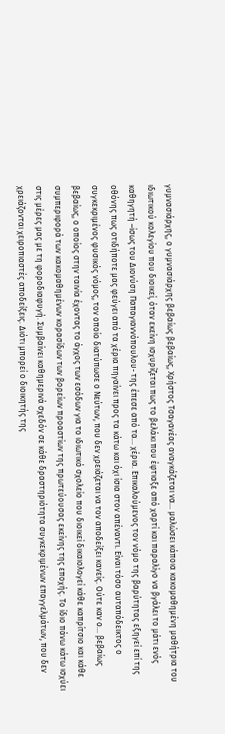γυμνασιάρχης, ο γυμνασιάρχης βεβαίως βεβαίως, Χρήστος Τσαγανέας αναγκάζεται να… μαλώσει κάποια κακομαθημένη μαθήτρια του ιδιωτικού κολεγίου που διοικεί, όταν εκείνη ισχυρίζεται πως το βελάκι που έφτιαξε από χαρτί και παραλίγο να βγάλει το μάτι ενός καθηγητή –ίσως του Διονύση Παπαγιαννόπουλου- της έπεσε από τα… χέρια. Επικαλούμενος τον νόμο της βαρύτητας εξηγεί επί της οθόνης πως οτιδήποτε μας φεύγει από τα χέρια πηγαίνει προς τα κάτω και όχι ίσια στον απέναντι. Είναι τόσο αυταπόδεικτος ο συγκεκριμένος φυσικός νόμος, τον οποίο διατύπωσε ο Νεύτων, που δεν χρειάζεται να τον αποδείξει κανείς. Ούτε καν ο… βεβαίως βεβαίως, ο οποίος στην ταινία έχοντας το άγχος των εσόδων για το ιδιωτικό σχολείο που διοικεί δικαιολογεί κάθε καπρίτσιο και κάθε συμπεριφορά των κακομαθημένων κορασίδων των βορείων προαστίων της πρωτεύουσας εκείνης της εποχής. Το ίδιο πάνω κάτω ισχύει στις μέρες μας με τη φοροδιαφυγή. Συμβαίνει καθημερινά σχεδόν σε κάθε δραστηριότητα συγκεκριμένων επαγγελμάτων, που δεν χρειάζονται χειροπιαστές αποδείξεις. Διότι μπορεί ο διοικητής της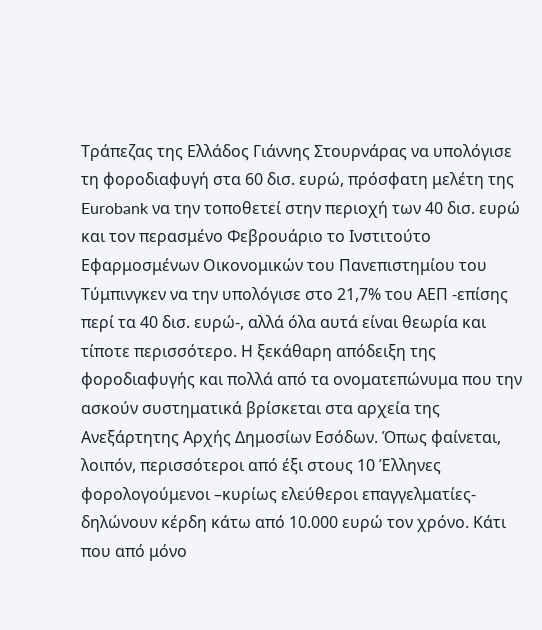Τράπεζας της Ελλάδος Γιάννης Στουρνάρας να υπολόγισε τη φοροδιαφυγή στα 60 δισ. ευρώ, πρόσφατη μελέτη της Eurobank να την τοποθετεί στην περιοχή των 40 δισ. ευρώ και τον περασμένο Φεβρουάριο το Ινστιτούτο Εφαρμοσμένων Οικονομικών του Πανεπιστημίου του Τύμπινγκεν να την υπολόγισε στο 21,7% του ΑΕΠ -επίσης περί τα 40 δισ. ευρώ-, αλλά όλα αυτά είναι θεωρία και τίποτε περισσότερο. Η ξεκάθαρη απόδειξη της φοροδιαφυγής και πολλά από τα ονοματεπώνυμα που την ασκούν συστηματικά βρίσκεται στα αρχεία της Ανεξάρτητης Αρχής Δημοσίων Εσόδων. Όπως φαίνεται, λοιπόν, περισσότεροι από έξι στους 10 Έλληνες φορολογούμενοι –κυρίως ελεύθεροι επαγγελματίες- δηλώνουν κέρδη κάτω από 10.000 ευρώ τον χρόνο. Κάτι που από μόνο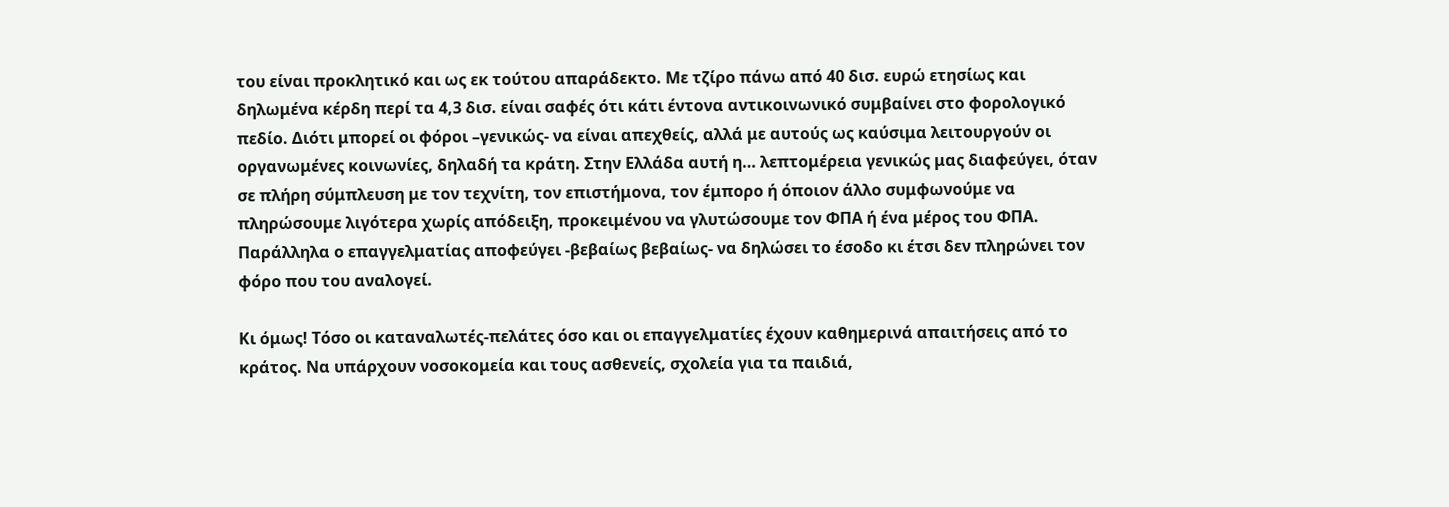του είναι προκλητικό και ως εκ τούτου απαράδεκτο. Με τζίρο πάνω από 40 δισ. ευρώ ετησίως και δηλωμένα κέρδη περί τα 4,3 δισ. είναι σαφές ότι κάτι έντονα αντικοινωνικό συμβαίνει στο φορολογικό πεδίο. Διότι μπορεί οι φόροι –γενικώς- να είναι απεχθείς, αλλά με αυτούς ως καύσιμα λειτουργούν οι οργανωμένες κοινωνίες, δηλαδή τα κράτη. Στην Ελλάδα αυτή η… λεπτομέρεια γενικώς μας διαφεύγει, όταν σε πλήρη σύμπλευση με τον τεχνίτη, τον επιστήμονα, τον έμπορο ή όποιον άλλο συμφωνούμε να πληρώσουμε λιγότερα χωρίς απόδειξη, προκειμένου να γλυτώσουμε τον ΦΠΑ ή ένα μέρος του ΦΠΑ. Παράλληλα ο επαγγελματίας αποφεύγει -βεβαίως βεβαίως- να δηλώσει το έσοδο κι έτσι δεν πληρώνει τον φόρο που του αναλογεί.

Κι όμως! Τόσο οι καταναλωτές-πελάτες όσο και οι επαγγελματίες έχουν καθημερινά απαιτήσεις από το κράτος. Να υπάρχουν νοσοκομεία και τους ασθενείς, σχολεία για τα παιδιά,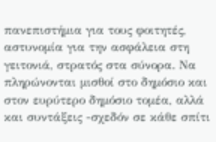πανεπιστήμια για τους φοιτητές, αστυνομία για την ασφάλεια στη γειτονιά, στρατός στα σύνορα. Να πληρώνονται μισθοί στο δημόσιο και στον ευρύτερο δημόσιο τομέα, αλλά και συντάξεις -σχεδόν σε κάθε σπίτι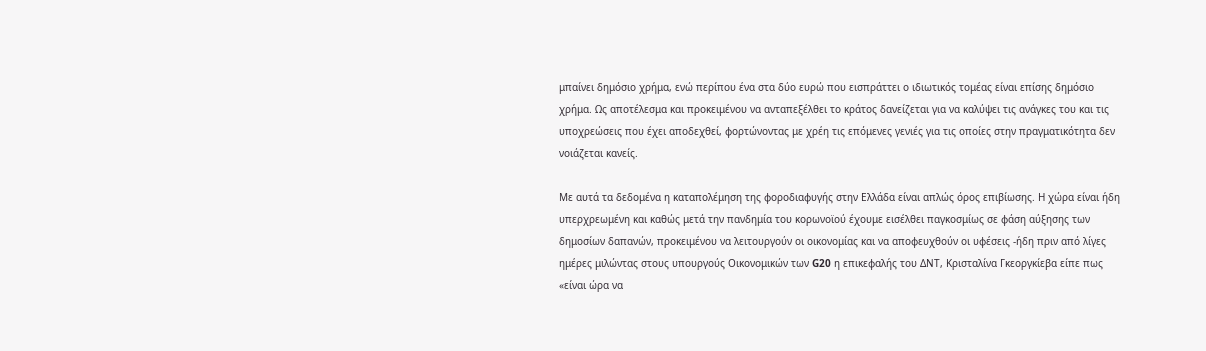μπαίνει δημόσιο χρήμα, ενώ περίπου ένα στα δύο ευρώ που εισπράττει ο ιδιωτικός τομέας είναι επίσης δημόσιο χρήμα. Ως αποτέλεσμα και προκειμένου να ανταπεξέλθει το κράτος δανείζεται για να καλύψει τις ανάγκες του και τις υποχρεώσεις που έχει αποδεχθεί, φορτώνοντας με χρέη τις επόμενες γενιές για τις οποίες στην πραγματικότητα δεν νοιάζεται κανείς.

Με αυτά τα δεδομένα η καταπολέμηση της φοροδιαφυγής στην Ελλάδα είναι απλώς όρος επιβίωσης. Η χώρα είναι ήδη υπερχρεωμένη και καθώς μετά την πανδημία του κορωνοϊού έχουμε εισέλθει παγκοσμίως σε φάση αύξησης των δημοσίων δαπανών, προκειμένου να λειτουργούν οι οικονομίας και να αποφευχθούν οι υφέσεις -ήδη πριν από λίγες ημέρες μιλώντας στους υπουργούς Οικονομικών των G20 η επικεφαλής του ΔΝΤ, Κρισταλίνα Γκεοργκίεβα είπε πως «είναι ώρα να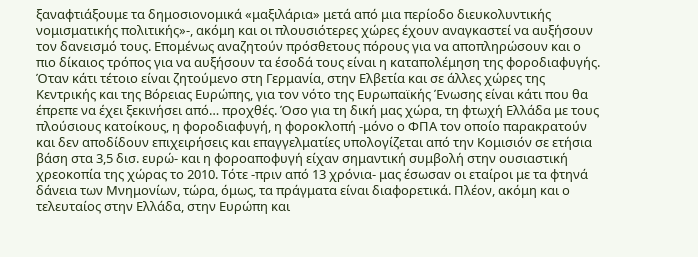ξαναφτιάξουμε τα δημοσιονομικά «μαξιλάρια» μετά από μια περίοδο διευκολυντικής νομισματικής πολιτικής»-, ακόμη και οι πλουσιότερες χώρες έχουν αναγκαστεί να αυξήσουν τον δανεισμό τους. Επομένως αναζητούν πρόσθετους πόρους για να αποπληρώσουν και ο πιο δίκαιος τρόπος για να αυξήσουν τα έσοδά τους είναι η καταπολέμηση της φοροδιαφυγής. Όταν κάτι τέτοιο είναι ζητούμενο στη Γερμανία, στην Ελβετία και σε άλλες χώρες της Κεντρικής και της Βόρειας Ευρώπης, για τον νότο της Ευρωπαϊκής Ένωσης είναι κάτι που θα έπρεπε να έχει ξεκινήσει από… προχθές. Όσο για τη δική μας χώρα, τη φτωχή Ελλάδα με τους πλούσιους κατοίκους, η φοροδιαφυγή, η φοροκλοπή -μόνο ο ΦΠΑ τον οποίο παρακρατούν και δεν αποδίδουν επιχειρήσεις και επαγγελματίες υπολογίζεται από την Κομισιόν σε ετήσια βάση στα 3,5 δισ. ευρώ- και η φοροαποφυγή είχαν σημαντική συμβολή στην ουσιαστική χρεοκοπία της χώρας το 2010. Τότε -πριν από 13 χρόνια- μας έσωσαν οι εταίροι με τα φτηνά δάνεια των Μνημονίων, τώρα, όμως, τα πράγματα είναι διαφορετικά. Πλέον, ακόμη και ο τελευταίος στην Ελλάδα, στην Ευρώπη και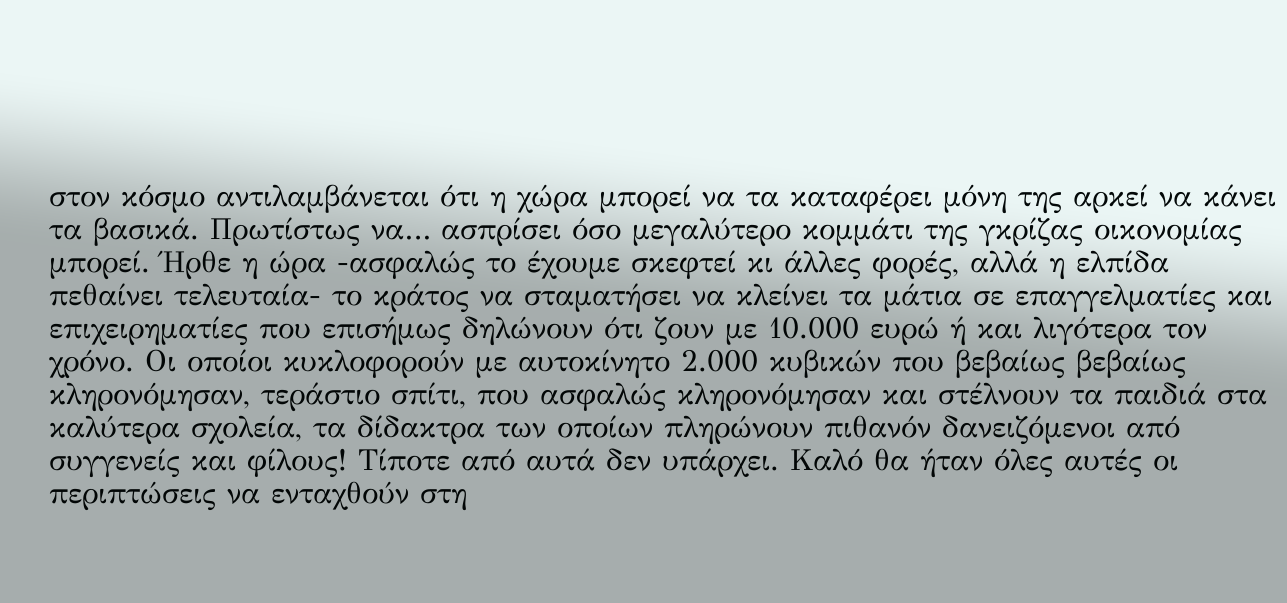στον κόσμο αντιλαμβάνεται ότι η χώρα μπορεί να τα καταφέρει μόνη της αρκεί να κάνει τα βασικά. Πρωτίστως να… ασπρίσει όσο μεγαλύτερο κομμάτι της γκρίζας οικονομίας μπορεί. Ήρθε η ώρα -ασφαλώς το έχουμε σκεφτεί κι άλλες φορές, αλλά η ελπίδα πεθαίνει τελευταία- το κράτος να σταματήσει να κλείνει τα μάτια σε επαγγελματίες και επιχειρηματίες που επισήμως δηλώνουν ότι ζουν με 10.000 ευρώ ή και λιγότερα τον χρόνο. Οι οποίοι κυκλοφορούν με αυτοκίνητο 2.000 κυβικών που βεβαίως βεβαίως κληρονόμησαν, τεράστιο σπίτι, που ασφαλώς κληρονόμησαν και στέλνουν τα παιδιά στα καλύτερα σχολεία, τα δίδακτρα των οποίων πληρώνουν πιθανόν δανειζόμενοι από συγγενείς και φίλους! Τίποτε από αυτά δεν υπάρχει. Καλό θα ήταν όλες αυτές οι περιπτώσεις να ενταχθούν στη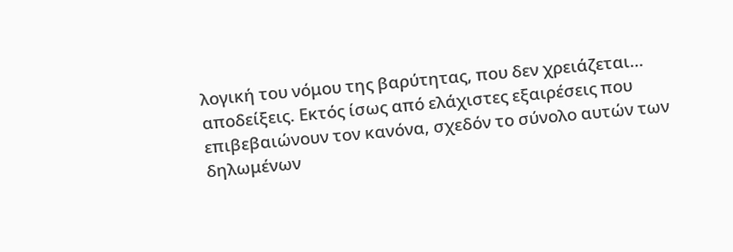λογική του νόμου της βαρύτητας, που δεν χρειάζεται… αποδείξεις. Εκτός ίσως από ελάχιστες εξαιρέσεις που επιβεβαιώνουν τον κανόνα, σχεδόν το σύνολο αυτών των δηλωμένων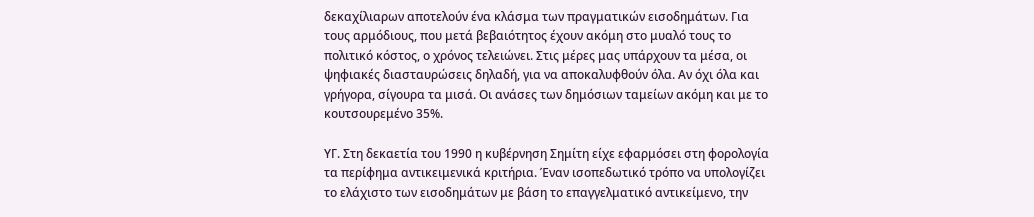δεκαχίλιαρων αποτελούν ένα κλάσμα των πραγματικών εισοδημάτων. Για τους αρμόδιους, που μετά βεβαιότητος έχουν ακόμη στο μυαλό τους το πολιτικό κόστος, ο χρόνος τελειώνει. Στις μέρες μας υπάρχουν τα μέσα, οι ψηφιακές διασταυρώσεις δηλαδή, για να αποκαλυφθούν όλα. Αν όχι όλα και γρήγορα, σίγουρα τα μισά. Οι ανάσες των δημόσιων ταμείων ακόμη και με το κουτσουρεμένο 35%.

ΥΓ. Στη δεκαετία του 1990 η κυβέρνηση Σημίτη είχε εφαρμόσει στη φορολογία τα περίφημα αντικειμενικά κριτήρια. Έναν ισοπεδωτικό τρόπο να υπολογίζει το ελάχιστο των εισοδημάτων με βάση το επαγγελματικό αντικείμενο, την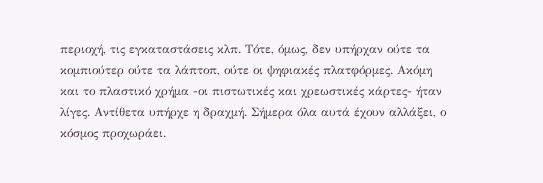περιοχή, τις εγκαταστάσεις κλπ. Τότε, όμως, δεν υπήρχαν ούτε τα κομπιούτερ ούτε τα λάπτοπ, ούτε οι ψηφιακές πλατφόρμες. Ακόμη και το πλαστικό χρήμα -οι πιστωτικές και χρεωστικές κάρτες- ήταν λίγες. Αντίθετα υπήρχε η δραχμή. Σήμερα όλα αυτά έχουν αλλάξει, ο κόσμος προχωράει.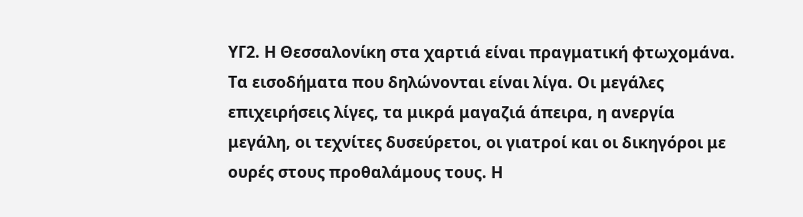ΥΓ2. Η Θεσσαλονίκη στα χαρτιά είναι πραγματική φτωχομάνα. Τα εισοδήματα που δηλώνονται είναι λίγα. Οι μεγάλες επιχειρήσεις λίγες, τα μικρά μαγαζιά άπειρα, η ανεργία μεγάλη, οι τεχνίτες δυσεύρετοι, οι γιατροί και οι δικηγόροι με ουρές στους προθαλάμους τους. Η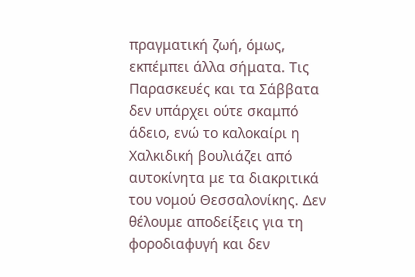πραγματική ζωή, όμως, εκπέμπει άλλα σήματα. Τις Παρασκευές και τα Σάββατα δεν υπάρχει ούτε σκαμπό άδειο, ενώ το καλοκαίρι η Χαλκιδική βουλιάζει από αυτοκίνητα με τα διακριτικά του νομού Θεσσαλονίκης. Δεν θέλουμε αποδείξεις για τη φοροδιαφυγή και δεν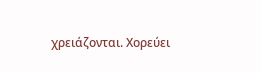χρειάζονται. Χορεύει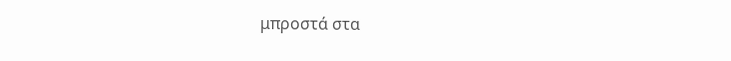μπροστά στα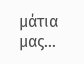μάτια μας…